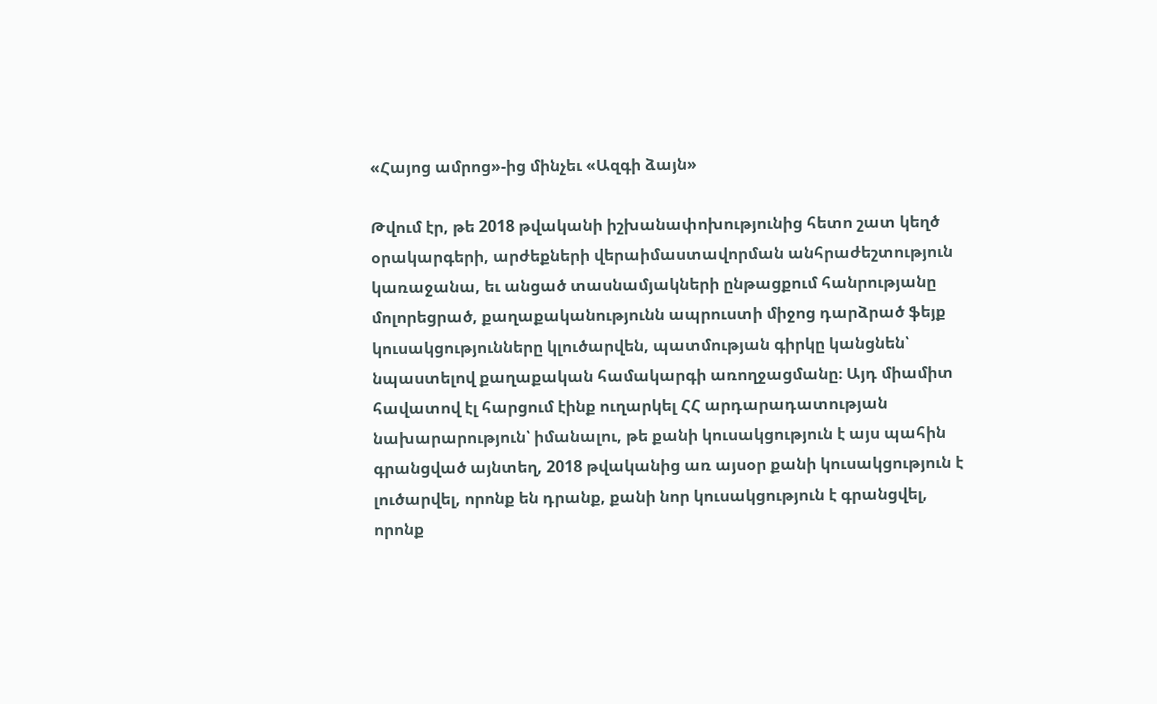«Հայոց ամրոց»-ից մինչեւ «Ազգի ձայն»

Թվում էր, թե 2018 թվականի իշխանափոխությունից հետո շատ կեղծ օրակարգերի, արժեքների վերաիմաստավորման անհրաժեշտություն կառաջանա, եւ անցած տասնամյակների ընթացքում հանրությանը մոլորեցրած, քաղաքականությունն ապրուստի միջոց դարձրած ֆեյք կուսակցությունները կլուծարվեն, պատմության գիրկը կանցնեն՝ նպաստելով քաղաքական համակարգի առողջացմանը։ Այդ միամիտ հավատով էլ հարցում էինք ուղարկել ՀՀ արդարադատության նախարարություն՝ իմանալու, թե քանի կուսակցություն է այս պահին գրանցված այնտեղ, 2018 թվականից առ այսօր քանի կուսակցություն է լուծարվել, որոնք են դրանք, քանի նոր կուսակցություն է գրանցվել, որոնք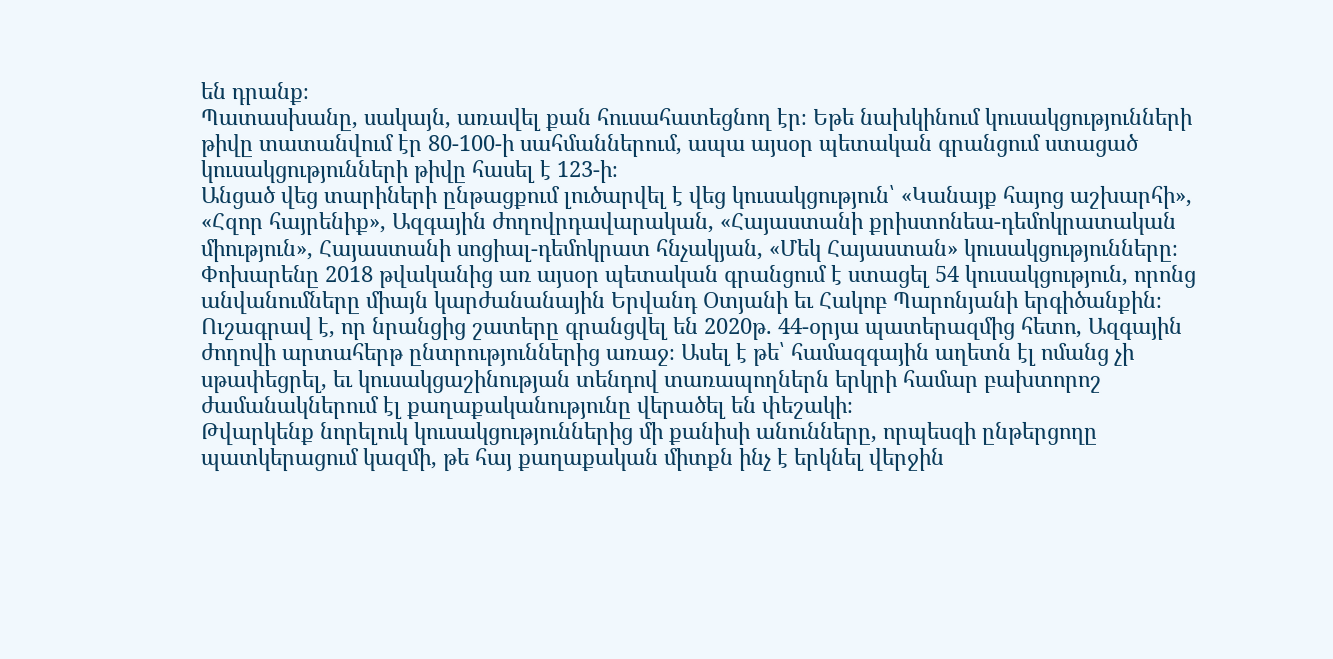են դրանք։
Պատասխանը, սակայն, առավել քան հուսահատեցնող էր։ Եթե նախկինում կուսակցությունների թիվը տատանվում էր 80-100-ի սահմաններում, ապա այսօր պետական գրանցում ստացած կուսակցությունների թիվը հասել է 123-ի։
Անցած վեց տարիների ընթացքում լուծարվել է վեց կուսակցություն՝ «Կանայք հայոց աշխարհի», «Հզոր հայրենիք», Ազգային ժողովրդավարական, «Հայաստանի քրիստոնեա-դեմոկրատական միություն», Հայաստանի սոցիալ-դեմոկրատ հնչակյան, «Մեկ Հայաստան» կուսակցությունները։
Փոխարենը 2018 թվականից առ այսօր պետական գրանցում է ստացել 54 կուսակցություն, որոնց անվանումները միայն կարժանանային Երվանդ Օտյանի եւ Հակոբ Պարոնյանի երգիծանքին։
Ուշագրավ է, որ նրանցից շատերը գրանցվել են 2020թ. 44-օրյա պատերազմից հետո, Ազգային ժողովի արտահերթ ընտրություններից առաջ։ Ասել է թե՝ համազգային աղետն էլ ոմանց չի սթափեցրել, եւ կուսակցաշինության տենդով տառապողներն երկրի համար բախտորոշ ժամանակներում էլ քաղաքականությունը վերածել են փեշակի։
Թվարկենք նորելուկ կուսակցություններից մի քանիսի անունները, որպեսզի ընթերցողը պատկերացում կազմի, թե հայ քաղաքական միտքն ինչ է երկնել վերջին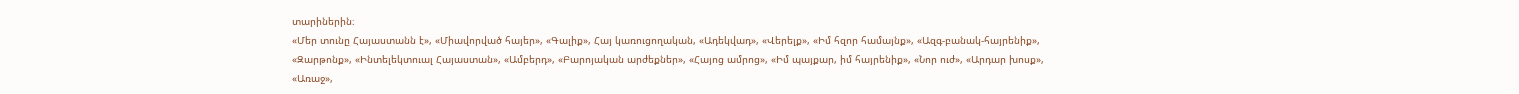տարիներին։
«Մեր տունը Հայաստանն է», «Միավորված հայեր», «Գալիք», Հայ կառուցողական, «Ադեկվադ», «Վերելք», «Իմ հզոր համայնք», «Ազգ-բանակ-հայրենիք», «Զարթոնք», «Ինտելեկտուալ Հայաստան», «Ամբերդ», «Բարոյական արժեքներ», «Հայոց ամրոց», «Իմ պայքար, իմ հայրենիք», «Նոր ուժ», «Արդար խոսք», «Առաջ»,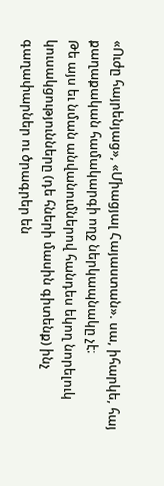«Ուժը հայրենյաց», «Միացյալ Հայաստան». սա, իհարկե, հայ քաղաքական համակարգի ողջ ներկապնակը չէ։
Թե այս եւ նման անվանումներով հանդես եկող նորելուկ կուսակցությունները (դե հների մասին գիտենք) ինչ գաղափարներ ու ծրագրեր են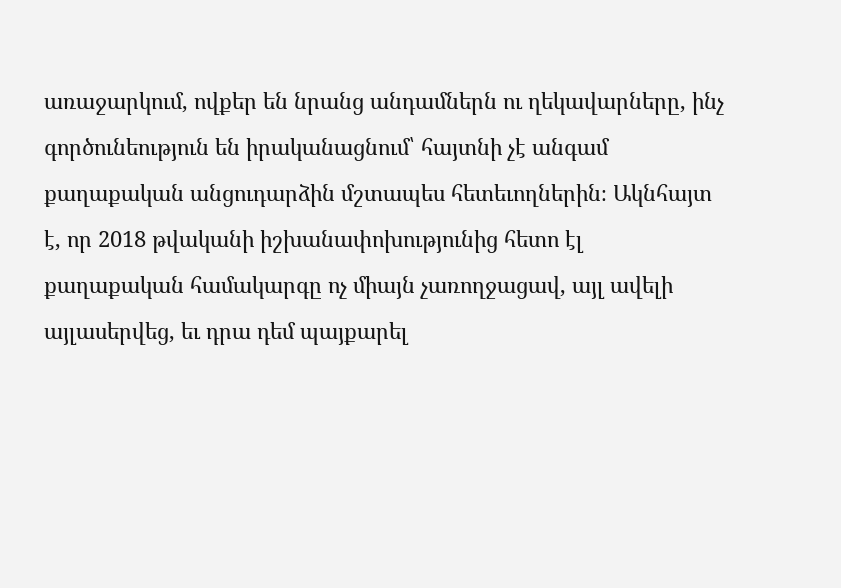առաջարկում, ովքեր են նրանց անդամներն ու ղեկավարները, ինչ գործունեություն են իրականացնում՝ հայտնի չէ անգամ քաղաքական անցուդարձին մշտապես հետեւողներին։ Ակնհայտ է, որ 2018 թվականի իշխանափոխությունից հետո էլ քաղաքական համակարգը ոչ միայն չառողջացավ, այլ ավելի այլասերվեց, եւ դրա դեմ պայքարել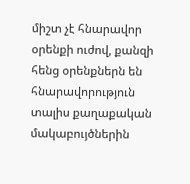միշտ չէ հնարավոր օրենքի ուժով, քանզի հենց օրենքներն են հնարավորություն տալիս քաղաքական մակաբույծներին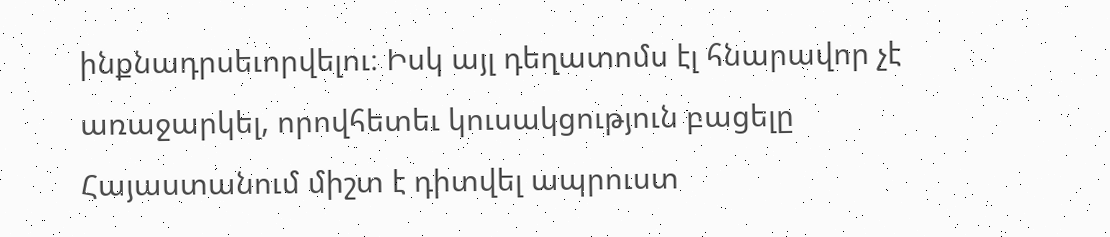ինքնադրսեւորվելու։ Իսկ այլ դեղատոմս էլ հնարավոր չէ առաջարկել, որովհետեւ կուսակցություն բացելը Հայաստանում միշտ է դիտվել ապրուստ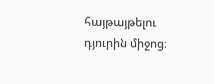հայթայթելու դյուրին միջոց։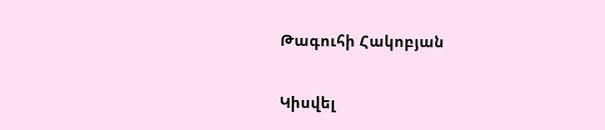Թագուհի Հակոբյան

Կիսվել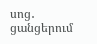սոց․ ցանցերում